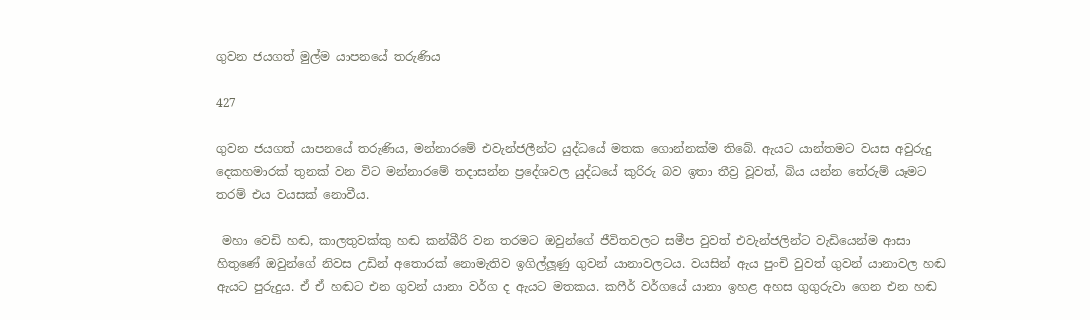ගුවන ජයගත් මුල්ම යාපනයේ තරුණිය

427

ගුවන ජයගත් යාපනයේ තරුණිය, මන්නාරමේ එවැන්ජලීන්ට යුද්ධයේ මතක ගොන්නක්ම තිබේ. ඇයට යාන්තමට වයස අවුරුදු දෙකහමාරක් තුනක් වන විට මන්නාරමේ තදාසන්න ප්‍රදේශවල යුද්ධයේ කුරිරු බව ඉතා තීව්‍ර වූවත්, බිය යන්න තේරුම් යෑමට තරම් එය වයසක් නොවීය.

 මහා වෙඩි හඬ, කාලතුවක්කු හඬ කන්බීරි වන තරමට ඔවුන්ගේ ජීවිතවලට සමීප වුවත් එවැන්ජලින්ට වැඩියෙන්ම ආසා හිතුණේ ඔවුන්ගේ නිවස උඩින් අතොරක් නොමැතිව ඉගිල්ලූණු ගුවන් යානාවලටය. වයසින් ඇය පුංචි වුවත් ගුවන් යානාවල හඬ ඇයට පුරුදුය. ඒ ඒ හඬට එන ගුවන් යානා වර්ග ද ඇයට මතකය. කෆීර් වර්ගයේ යානා ඉහළ අහස ගුගුරුවා ගෙන එන හඬ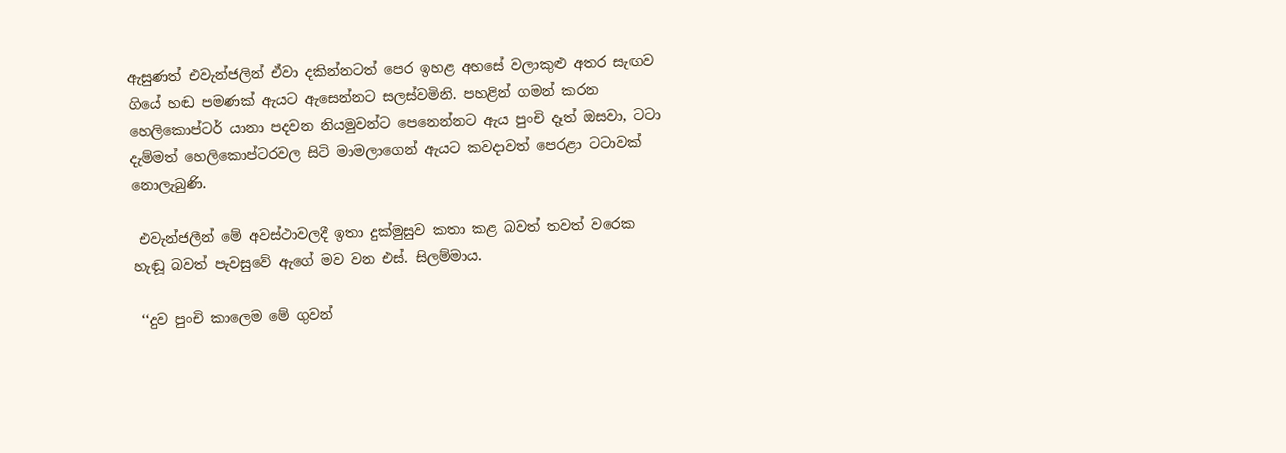ඇසුණත් එවැන්ජලින් ඒවා දකින්නටත් පෙර ඉහළ අහසේ වලාකුළු අතර සැඟව ගියේ හඬ පමණක් ඇයට ඇසෙන්නට සලස්වමිනි. පහළින් ගමන් කරන හෙලිකොප්ටර් යානා පදවන නියමුවන්ට පෙනෙන්නට ඇය පුංචි දෑත් ඔසවා, ටටා දැම්මත් හෙලිකොප්ටරවල සිටි මාමලාගෙන් ඇයට කවදාවත් පෙරළා ටටාවක් නොලැබුණි.

 එවැන්ජලීන් මේ අවස්ථාවලදී ඉතා දුක්මුසුව කතා කළ බවත් තවත් වරෙක හැඬූ බවත් පැවසුවේ ඇගේ මව වන එස්. සිලම්මාය.

 ‘‘දුව පුංචි කාලෙම මේ ගුවන්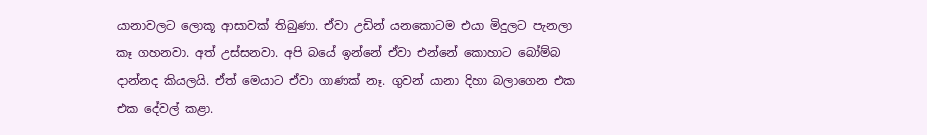යානාවලට ලොකූ ආසාවක් තිබුණා. ඒවා උඩින් යනකොටම එයා මිදුලට පැනලා කෑ ගහනවා. අත් උස්සනවා. අපි බයේ ඉන්නේ ඒවා එන්නේ කොහාට බෝම්බ දාන්නද කියලයි. ඒත් මෙයාට ඒවා ගාණක් නෑ. ගුවන් යානා දිහා බලාගෙන එක එක දේවල් කළා.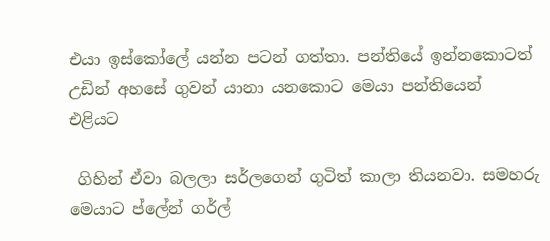එයා ඉස්කෝලේ යන්න පටන් ගත්තා. පන්තියේ ඉන්නකොටත් උඩින් අහසේ ගුවන් යානා යනකොට මෙයා පන්තියෙන් එළියට

 ගිහින් ඒවා බලලා සර්ලගෙන් ගුටිත් කාලා තියනවා. සමහරු මෙයාට ප්ලේන් ගර්ල්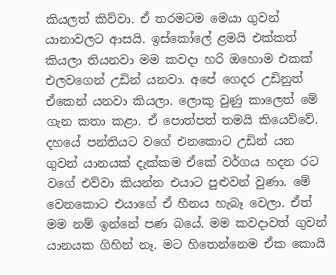කියලත් කිව්වා. ඒ තරමටම මෙයා ගුවන් යානාවලට ආසයි. ඉස්කෝලේ ළමයි එක්කත් කියලා තියනවා මම කවදා හරි ඔහොම එකක් එලවගෙන් උඩින් යනවා. අපේ ගෙදර උඩිනුත් ඒකෙන් යනවා කියලා. ලොකු වුණු කාලෙත් මේ ගැන කතා කළා. ඒ පොත්පත් තමයි කියෙව්වේ. දහයේ පන්තියට වගේ එනකොට උඩින් යන ගුවන් යානයක් දැක්කම ඒකේ වර්ගය හදන රට වගේ එව්වා කියන්න එයාට පුළුවන් වුණා. මේ වෙනකොට එයාගේ ඒ හීනය හැබෑ වෙලා. ඒත් මම නම් ඉන්නේ පණ බයේ. මම කවදාවත් ගුවන් යානයක ගිහින් නෑ. මට හිතෙන්නෙම ඒක කොයි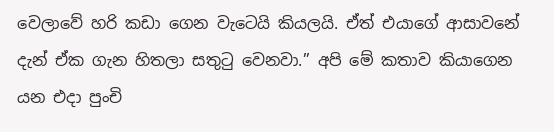වෙලාවේ හරි කඩා ගෙන වැටෙයි කියලයි. ඒත් එයාගේ ආසාවනේ දැන් ඒක ගැන හිතලා සතුටු වෙනවා.” අපි මේ කතාව කියාගෙන යන එදා පුංචි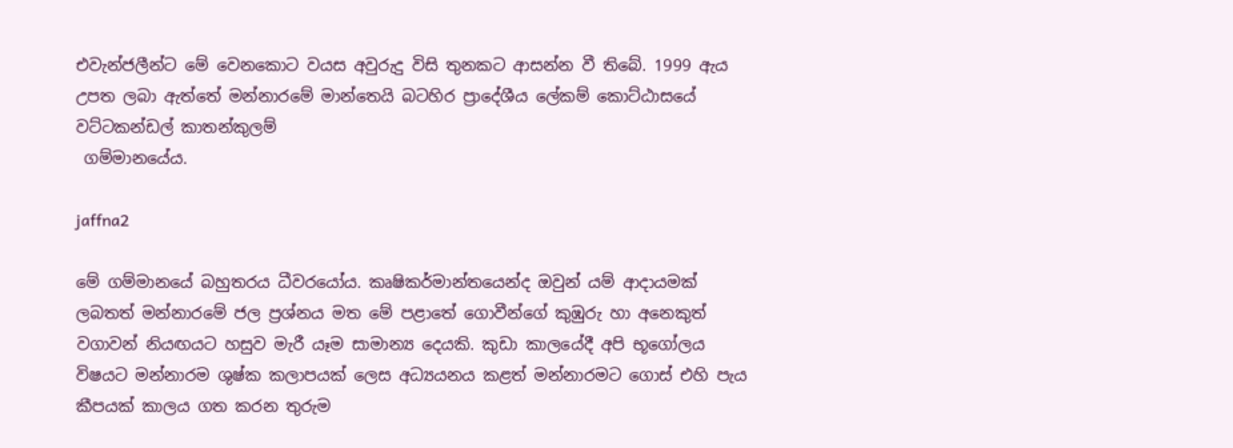එවැන්ජලීන්ට මේ වෙනකොට වයස අවුරුදු විසි තුනකට ආසන්න වී තිබේ. 1999 ඇය උපත ලබා ඇත්තේ මන්නාරමේ මාන්තෙයි බටහිර ප්‍රාදේශීය ලේකම් කොට්ඨාසයේ වට්ටකන්ඩල් කාතන්කුලම්
 ගම්මානයේය.

jaffna2

මේ ගම්මානයේ බහුතරය ධීවරයෝය. කෘෂිකර්මාන්තයෙන්ද ඔවුන් යම් ආදායමක් ලබතත් මන්නාරමේ ජල ප්‍රශ්නය මත මේ පළාතේ ගොවීන්ගේ කුඹුරු හා අනෙකුත් වගාවන් නියඟයට හසුව මැරී යෑම සාමාන්‍ය දෙයකි. කුඩා කාලයේදී අපි භූගෝලය විෂයට මන්නාරම ශුෂ්ක කලාපයක් ලෙස අධ්‍යයනය කළත් මන්නාරමට ගොස් එහි පැය කීපයක් කාලය ගත කරන තුරුම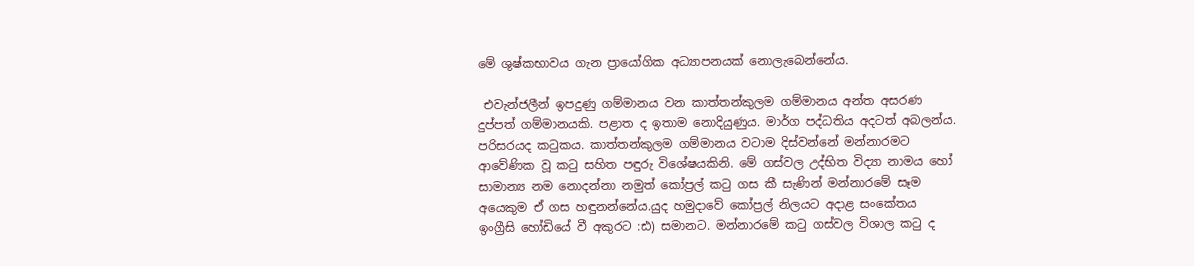මේ ශුෂ්කභාවය ගැන ප්‍රායෝගික අධ්‍යාපනයක් නොලැබෙන්නේය.

 එවැන්ජලීන් ඉපදුණු ගම්මානය වන කාත්තන්කුලම ගම්මානය අන්ත අසරණ දුප්පත් ගම්මානයකි. පළාත ද ඉතාම නොදියුණුය. මාර්ග පද්ධතිය අදටත් අබලන්ය. පරිසරයද කටුකය. කාත්තන්කුලම ගම්මානය වටාම දිස්වන්නේ මන්නාරමට ආවේණික වූ කටු සහිත පඳුරු විශේෂයකිනි. මේ ගස්වල උද්භිත විද්‍යා නාමය හෝ සාමාන්‍ය නම නොදන්නා නමුත් කෝප්‍රල් කටු ගස කී සැණින් මන්නාරමේ සෑම අයෙකුම ඒ ගස හඳුනන්නේය.යුද හමුදාවේ කෝප්‍රල් නිලයට අදාළ සංකේතය ඉංග්‍රීසි හෝඩියේ වී අකුරට :ඪ) සමානට. මන්නාරමේ කටු ගස්වල විශාල කටු ද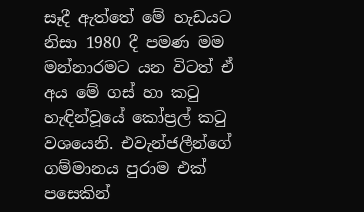සෑදී ඇත්තේ මේ හැඩයට නිසා 1980 දී පමණ මම මන්නාරමට යන විටත් ඒ අය මේ ගස් හා කටු හැඳින්වූයේ කෝප්‍රල් කටු වශයෙනි. එවැන්ජලීන්ගේ ගම්මානය පුරාම එක් පසෙකින්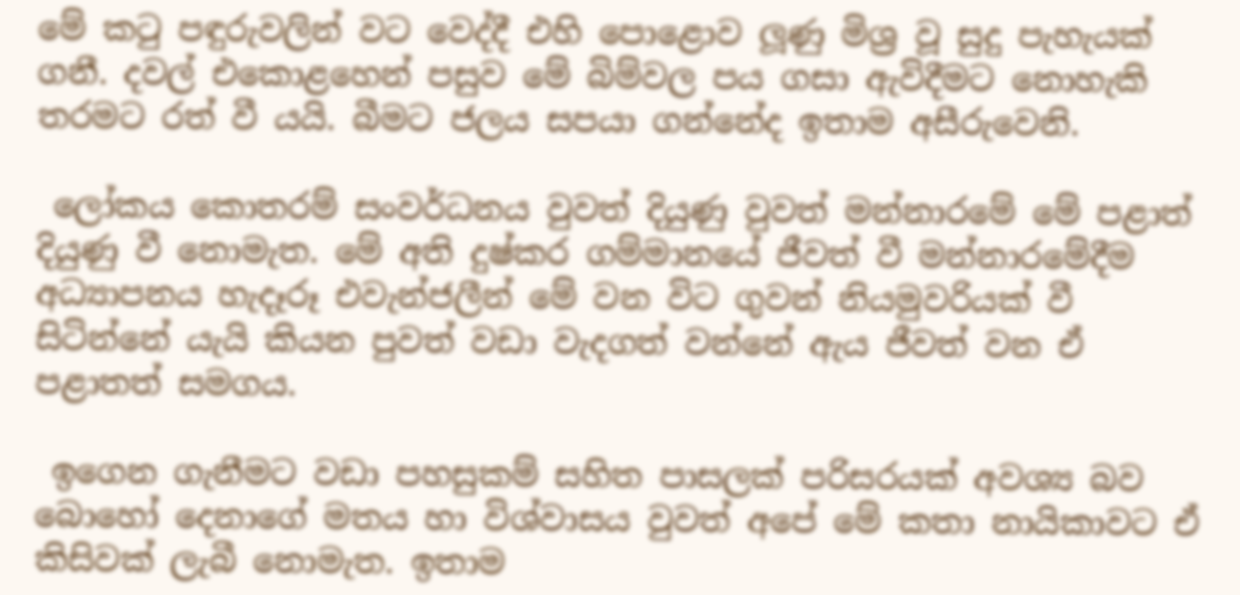මේ කටු පඳුරුවලින් වට වෙද්දී එහි පොළොව ලූණු මිශ්‍ර වූ සුදු පැහැයක් ගනී. දවල් එකොළහෙන් පසුව මේ බිම්වල පය ගසා ඇවිදීමට නොහැකි තරමට රත් වී යයි. බීමට ජලය සපයා ගන්නේද ඉතාම අසීරුවෙනි.

 ලෝකය කොතරම් සංවර්ධනය වුවත් දියුණු වුවත් මන්නාරමේ මේ පළාත් දියුණු වී නොමැත. මේ අති දුෂ්කර ගම්මානයේ ජීවත් වී මන්නාරමේදීම අධ්‍යාපනය හැදෑරූ එවැන්ජලීන් මේ වන විට ගුවන් නියමුවරියක් වී සිටින්නේ යැයි කියන පුවත් වඩා වැදගත් වන්නේ ඇය ජීවත් වන ඒ පළාතත් සමගය.

 ඉගෙන ගැනීමට වඩා පහසුකම් සහිත පාසලක් පරිසරයක් අවශ්‍ය බව බොහෝ දෙනාගේ මතය හා විශ්වාසය වුවත් අපේ මේ කතා නායිකාවට ඒ කිසිවක් ලැබී නොමැත. ඉතාම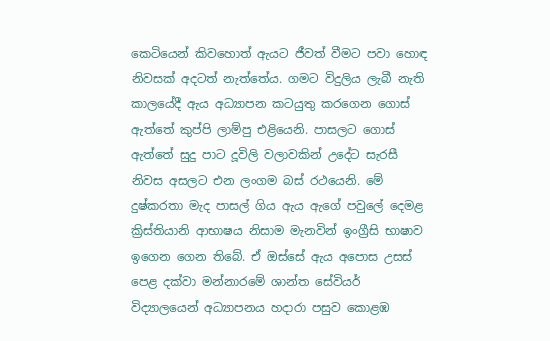කෙටියෙන් කිවහොත් ඇයට ජීවත් වීමට පවා හොඳ නිවසක් අදටත් නැත්තේය. ගමට විදුලිය ලැබී නැති කාලයේදී ඇය අධ්‍යාපන කටයුතු කරගෙන ගොස් ඇත්තේ කුප්පි ලාම්පු එළියෙනි. පාසලට ගොස් ඇත්තේ සුදු පාට දූවිලි වලාවකින් උදේට සැරසී නිවස අසලට එන ලංගම බස් රථයෙනි. මේ දුෂ්කරතා මැද පාසල් ගිය ඇය ඇගේ පවුලේ දෙමළ ක්‍රිස්තියානි ආභාෂය නිසාම මැනවින් ඉංග්‍රීසි භාෂාව ඉගෙන ගෙන තිබේ. ඒ ඔස්සේ ඇය අපොස උසස් පෙළ දක්වා මන්නාරමේ ශාන්ත සේවියර් විද්‍යාලයෙන් අධ්‍යාපනය හදාරා පසුව කොළඹ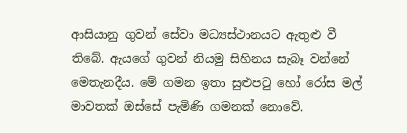ආසියානු ගුවන් සේවා මධ්‍යස්ථානයට ඇතුළු වී තිබේ. ඇයගේ ගුවන් නියමු සිහිනය සැබෑ වන්නේ මෙතැනදීය. මේ ගමන ඉතා සුළුපටු හෝ රෝස මල් මාවතක් ඔස්සේ පැමිණි ගමනක් නොවේ.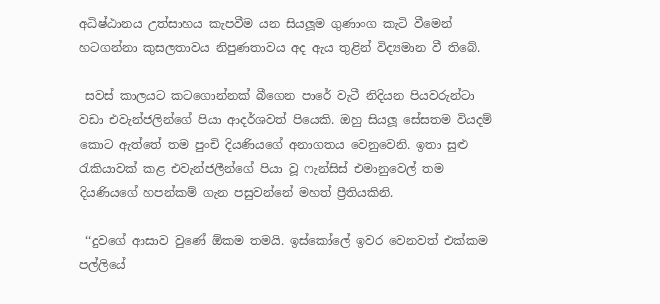අධිෂ්ඨානය උත්සාහය කැපවීම යන සියලූම ගුණාංග කැටි වීමෙන් හටගන්නා කුසලතාවය නිපුණතාවය අද ඇය තුළින් විද්‍යමාන වී තිබේ.

 සවස් කාලයට කටගොන්නක් බීගෙන පාරේ වැටී නිදියන පියවරුන්ටා වඩා එවැන්ජලින්ගේ පියා ආදර්ශවත් පියෙකි. ඔහු සියලූ සේසතම වියදම් කොට ඇත්තේ තම පුංචි දියණියගේ අනාගතය වෙනුවෙනි. ඉතා සුළු රැකියාවක් කළ එවැන්ජලීන්ගේ පියා වූ ෆැන්සිස් එමානුවෙල් තම දියණියගේ හපන්කම් ගැන පසුවන්නේ මහත් ප්‍රීතියකිනි.

 ‘‘දුවගේ ආසාව වුණේ ඕකම තමයි. ඉස්කෝලේ ඉවර වෙනවත් එක්කම පල්ලියේ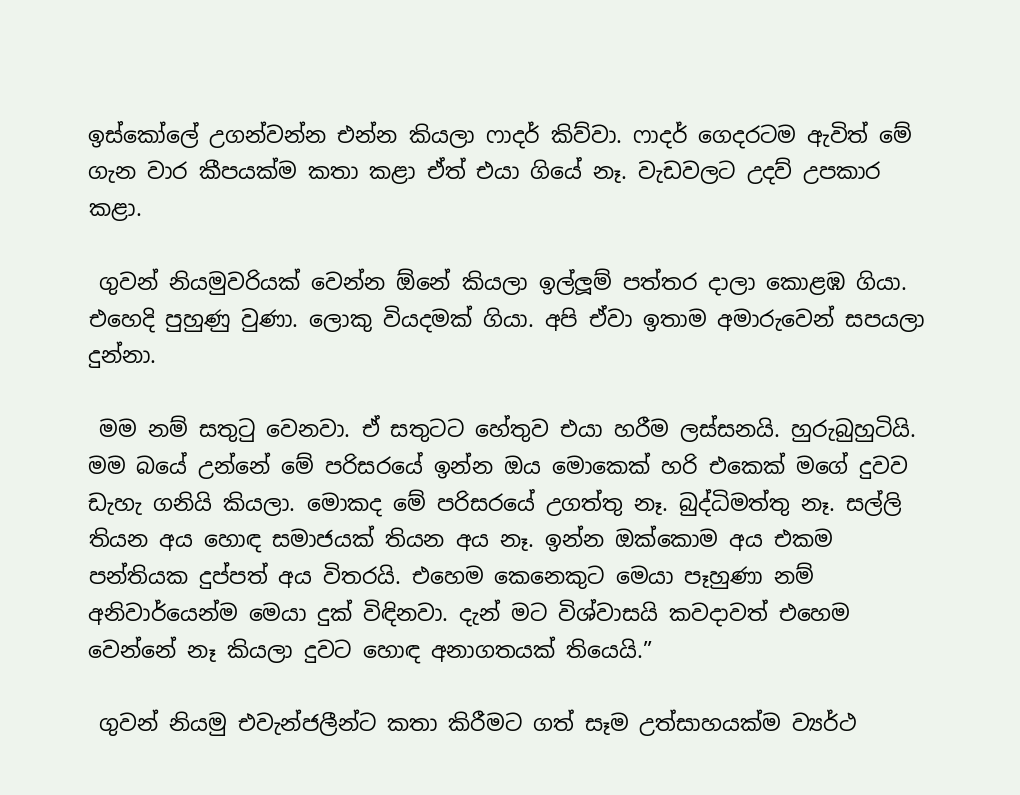ඉස්කෝලේ උගන්වන්න එන්න කියලා ෆාදර් කිව්වා. ෆාදර් ගෙදරටම ඇවිත් මේ ගැන වාර කීපයක්ම කතා කළා ඒත් එයා ගියේ නෑ. වැඩවලට උදව් උපකාර කළා.

 ගුවන් නියමුවරියක් වෙන්න ඕනේ කියලා ඉල්ලූම් පත්තර දාලා කොළඹ ගියා. එහෙදි පුහුණු වුණා. ලොකු වියදමක් ගියා. අපි ඒවා ඉතාම අමාරුවෙන් සපයලා දුන්නා.

 මම නම් සතුටු වෙනවා. ඒ සතුටට හේතුව එයා හරීම ලස්සනයි. හුරුබුහුටියි. මම බයේ උන්නේ මේ පරිසරයේ ඉන්න ඔය මොකෙක් හරි එකෙක් මගේ දුවව ඩැහැ ගනියි කියලා. මොකද මේ පරිසරයේ උගත්තු නෑ. බුද්ධිමත්තු නෑ. සල්ලි තියන අය හොඳ සමාජයක් තියන අය නෑ. ඉන්න ඔක්කොම අය එකම පන්තියක දුප්පත් අය විතරයි. එහෙම කෙනෙකුට මෙයා පෑහුණා නම් අනිවාර්යෙන්ම මෙයා දුක් විඳිනවා. දැන් මට විශ්වාසයි කවදාවත් එහෙම වෙන්නේ නෑ කියලා දුවට හොඳ අනාගතයක් තියෙයි.”

 ගුවන් නියමු එවැන්ජලීන්ට කතා කිරීමට ගත් සෑම උත්සාහයක්ම ව්‍යර්ථ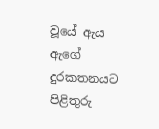වූයේ ඇය ඇගේ දුරකතනයට පිළිතුරු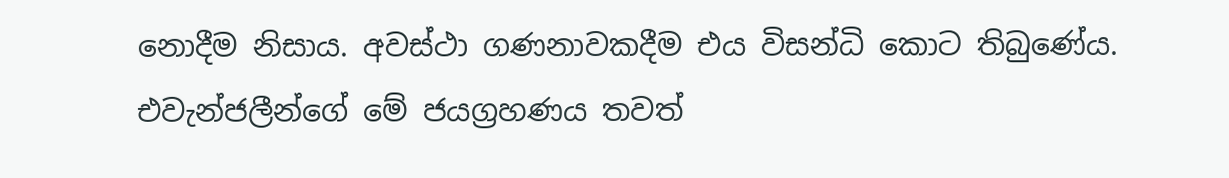නොදීම නිසාය. අවස්ථා ගණනාවකදීම එය විසන්ධි කොට තිබුණේය. එවැන්ජලීන්ගේ මේ ජයග්‍රහණය තවත්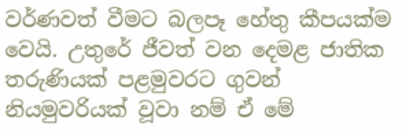වර්ණවත් වීමට බලපෑ හේතු කීපයක්ම වෙයි. උතුරේ ජීවත් වන දෙමළ ජාතික තරුණියක් පළමුවරට ගුවන් නියමුවරියක් වූවා නම් ඒ මේ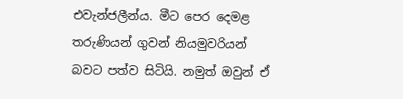එවැන්ජලීන්ය. මීට පෙර දෙමළ තරුණියන් ගුවන් නියමුවරියන් බවට පත්ව සිටියි. නමුත් ඔවුන් ඒ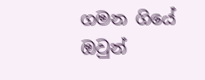ගමන ගියේ ඔවුන්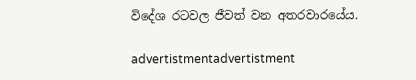විදේශ රටවල ජීවත් වන අතරවාරයේය.

advertistmentadvertistment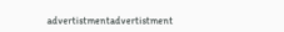advertistmentadvertistment